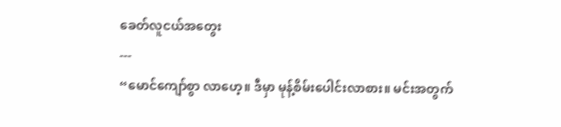ခေတ်လူငယ်အတွေး
---
“မောင်ကျော်စွာ လာဟေ့။ ဒီမှာ မုန့်စိမ်းပေါင်းလာစား။ မင်းအတွက်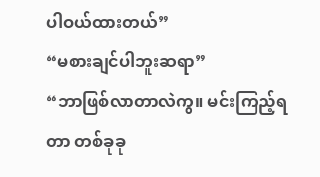ပါဝယ်ထားတယ်”
“မစားချင်ပါဘူးဆရာ”
“ဘာဖြစ်လာတာလဲကွ။ မင်းကြည့်ရတာ တစ်ခုခု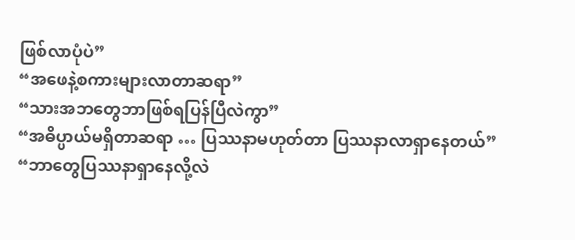ဖြစ်လာပုံပဲ”
“အဖေနဲ့စကားများလာတာဆရာ”
“သားအဘတွေဘာဖြစ်ရပြန်ပြီလဲကွာ”
“အဓိပ္ပာယ်မရှိတာဆရာ … ပြဿနာမဟုတ်တာ ပြဿနာလာရှာနေတယ်”
“ဘာတွေပြဿနာရှာနေလို့လဲ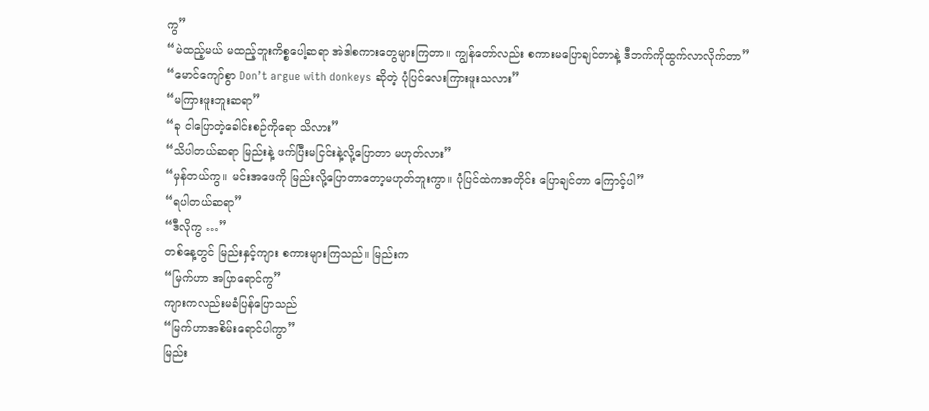ကွ”
“မဲထည့်မယ် မထည့်ဘူးကိစ္စပေါ့ဆရာ အဲဒါစကားတွေများကြတာ။ ကျွန်တော်လည်း စကားမပြောချင်တာနဲ့ ဒီဘက်ကိုထွက်လာလိုက်တာ”
“မောင်ကျော်စွာ Don’t argue with donkeys ဆိုတဲ့ ပုံပြင်လေးကြားဖူးသလား”
“မကြားဖူးဘူးဆရာ”
“ခု ငါပြောတဲ့ခေါင်းစဉ်ကိုရော သိလား”
“သိပါတယ်ဆရာ မြည်းနဲ့ ဖက်ပြီးမငြင်းနဲ့လို့ပြောတာ မဟုတ်လား”
“မှန်တယ်ကွ။ မင်းအဖေကို မြည်းလို့ပြောတာတော့မဟုတ်ဘူးကွာ။ ပုံပြင်ထဲကအတိုင်း ပြောချင်တာ ကြောင့်ပါ”
“ရပါတယ်ဆရာ”
“ဒီလိုကွ …”
တစ်နေ့တွင် မြည်းနှင့်ကျား စကားများကြသည်။ မြည်းက
“မြက်ဟာ အပြာရောင်ကွ”
ကျားကလည်းမခံပြန်ပြောသည်
“မြက်ဟာအစိမ်းရောင်ပါကွာ”
မြည်း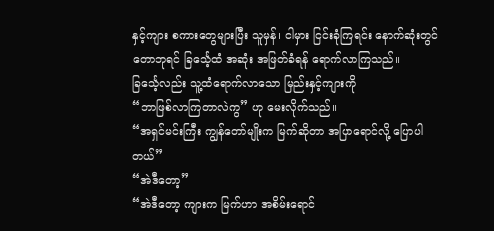နှင့်ကျား စကားတွေများပြီး သူမှန်၊ ငါမှား ငြင်းခုံကြရင်း နောက်ဆုံးတွင် တောဘုရင် ခြင်္သေ့ထံ အဆုံး အဖြတ်ခံရန် ရောက်လာကြသည်။
ခြင်္သေ့လည်း သူ့ထံရောက်လာသော မြည်းနှင့်ကျားကို
“ဘာဖြစ်လာကြတာလဲကွ” ဟု မေးလိုက်သည်။
“အရှင်မင်းကြီး ကျွန်တော်မျိုးက မြက်ဆိုတာ အပြာရောင်လို့ ပြောပါတယ်”
“အဲဒီတော့”
“အဲဒီတော့ ကျားက မြက်ဟာ အစိမ်းရောင်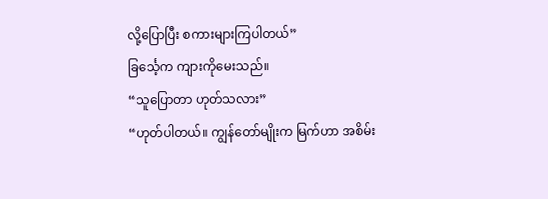လို့ပြောပြီး စကားများကြပါတယ်”
ခြင်္သေ့က ကျားကိုမေးသည်။
“သူပြောတာ ဟုတ်သလား”
“ဟုတ်ပါတယ်။ ကျွန်တော်မျိုးက မြက်ဟာ အစိမ်း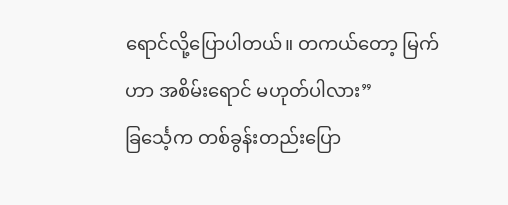ရောင်လို့ပြောပါတယ်။ တကယ်တော့ မြက်ဟာ အစိမ်းရောင် မဟုတ်ပါလား”
ခြင်္သေ့က တစ်ခွန်းတည်းပြော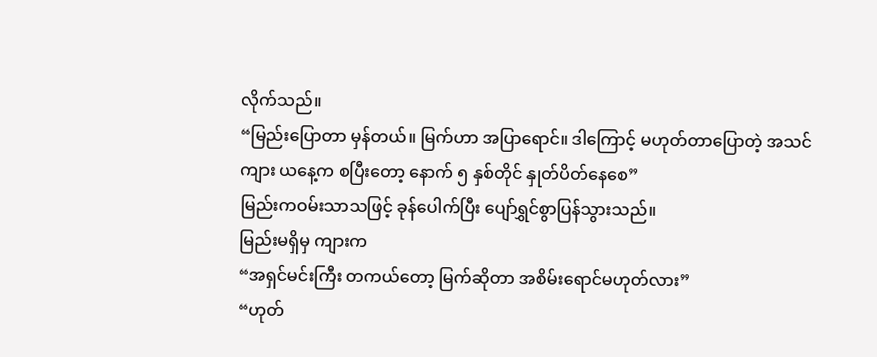လိုက်သည်။
“မြည်းပြောတာ မှန်တယ်။ မြက်ဟာ အပြာရောင်။ ဒါကြောင့် မဟုတ်တာပြောတဲ့ အသင်ကျား ယနေ့က စပြီးတော့ နောက် ၅ နှစ်တိုင် နှုတ်ပိတ်နေစေ”
မြည်းကဝမ်းသာသဖြင့် ခုန်ပေါက်ပြီး ပျော်ရွှင်စွာပြန်သွားသည်။
မြည်းမရှိမှ ကျားက
“အရှင်မင်းကြီး တကယ်တော့ မြက်ဆိုတာ အစိမ်းရောင်မဟုတ်လား”
“ဟုတ်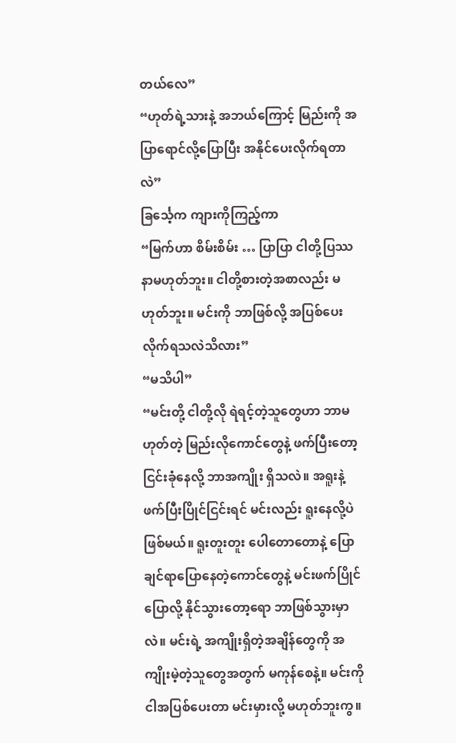တယ်လေ”
“ဟုတ်ရဲ့သားနဲ့ အဘယ်ကြောင့် မြည်းကို အပြာရောင်လို့ပြောပြီး အနိုင်ပေးလိုက်ရတာလဲ”
ခြင်္သေ့က ကျားကိုကြည့်ကာ
“မြက်ဟာ စိမ်းစိမ်း … ပြာပြာ ငါတို့ပြဿနာမဟုတ်ဘူး။ ငါတို့စားတဲ့အစာလည်း မဟုတ်ဘူး။ မင်းကို ဘာဖြစ်လို့ အပြစ်ပေးလိုက်ရသလဲသိလား”
“မသိပါ”
“မင်းတို့ ငါတို့လို ရဲရင့်တဲ့သူတွေဟာ ဘာမဟုတ်တဲ့ မြည်းလိုကောင်တွေနဲ့ ဖက်ပြီးတော့ ငြင်းခုံနေလို့ ဘာအကျိုး ရှိသလဲ။ အရူးနဲ့ဖက်ပြီးပြိုင်ငြင်းရင် မင်းလည်း ရူးနေလို့ပဲဖြစ်မယ်။ ရူးတူးတူး ပေါတောတောနဲ့ ပြောချင်ရာပြောနေတဲ့ကောင်တွေနဲ့ မင်းဖက်ပြိုင်ပြောလို့ နိုင်သွားတော့ရော ဘာဖြစ်သွားမှာလဲ။ မင်းရဲ့ အကျိုးရှိတဲ့အချိန်တွေကို အကျိုးမဲ့တဲ့သူတွေအတွက် မကုန်စေနဲ့။ မင်းကိုငါအပြစ်ပေးတာ မင်းမှားလို့ မဟုတ်ဘူးကွ။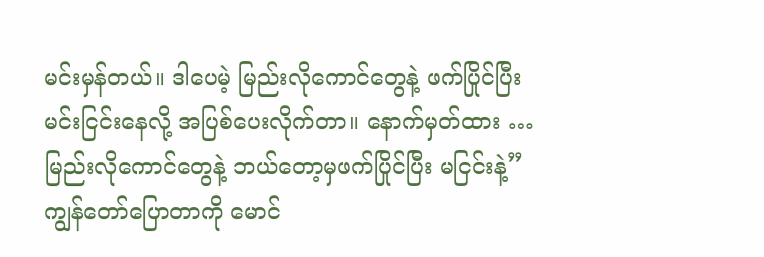မင်းမှန်တယ်။ ဒါပေမဲ့ မြည်းလိုကောင်တွေနဲ့ ဖက်ပြိုင်ပြီး မင်းငြင်းနေလို့ အပြစ်ပေးလိုက်တာ။ နောက်မှတ်ထား … မြည်းလိုကောင်တွေနဲ့ ဘယ်တော့မှဖက်ပြိုင်ပြီး မငြင်းနဲ့”
ကျွန်တော်ပြောတာကို မောင်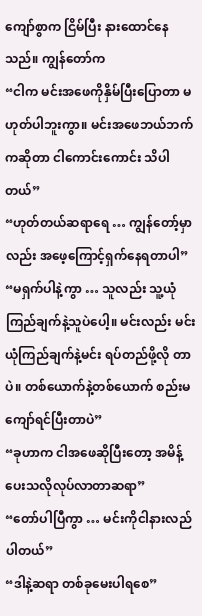ကျော်စွာက ငြိမ်ပြီး နားထောင်နေသည်။ ကျွန်တော်က
“ငါက မင်းအဖေကိုနှိမ်ပြီးပြောတာ မဟုတ်ပါဘူးကွာ။ မင်းအဖေဘယ်ဘက်ကဆိုတာ ငါကောင်းကောင်း သိပါတယ်”
“ဟုတ်တယ်ဆရာရေ … ကျွန်တော့်မှာလည်း အဖေ့ကြောင့်ရှက်နေရတာပါ”
“မရှက်ပါနဲ့ကွာ … သူလည်း သူ့ယုံကြည်ချက်နဲ့သူပဲပေါ့။ မင်းလည်း မင်းယုံကြည်ချက်နဲ့မင်း ရပ်တည်ဖို့လို တာပဲ။ တစ်ယောက်နဲ့တစ်ယောက် စည်းမကျော်ရင်ပြီးတာပဲ”
“ခုဟာက ငါအဖေဆိုပြီးတော့ အမိန့်ပေးသလိုလုပ်လာတာဆရာ”
“တော်ပါပြီကွာ … မင်းကိုငါနားလည်ပါတယ်”
“ဒါနဲ့ဆရာ တစ်ခုမေးပါရစေ”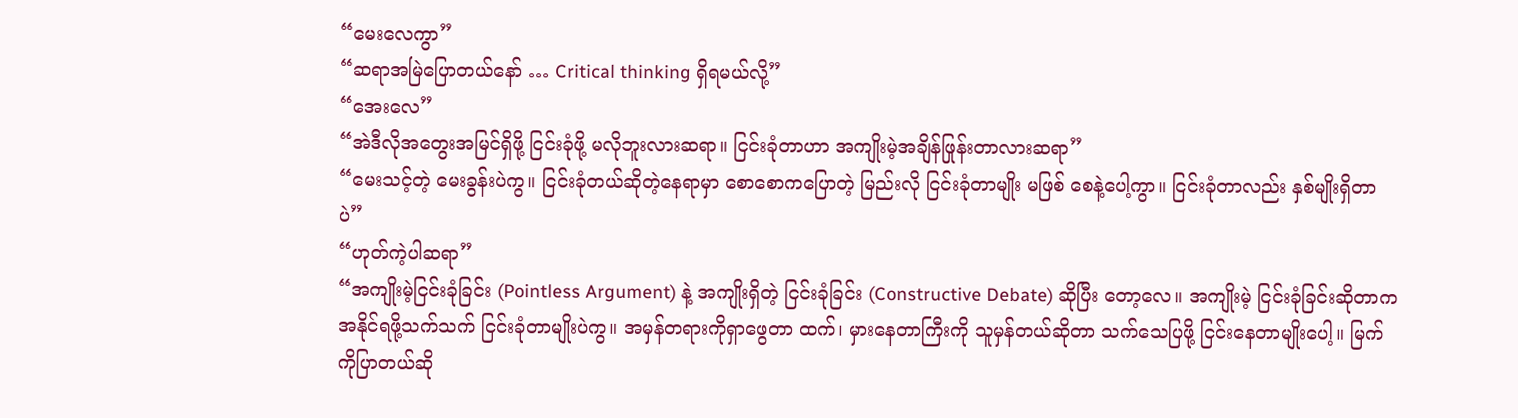“မေးလေကွာ”
“ဆရာအမြဲပြောတယ်နော် … Critical thinking ရှိရမယ်လို့”
“အေးလေ”
“အဲဒီလိုအတွေးအမြင်ရှိဖို့ ငြင်းခုံဖို့ မလိုဘူးလားဆရာ။ ငြင်းခုံတာဟာ အကျိုးမဲ့အချိန်ဖြုန်းတာလားဆရာ”
“မေးသင့်တဲ့ မေးခွန်းပဲကွ။ ငြင်းခုံတယ်ဆိုတဲ့နေရာမှာ စောစောကပြောတဲ့ မြည်းလို ငြင်းခုံတာမျိုး မဖြစ် စေနဲ့ပေါ့ကွာ။ ငြင်းခုံတာလည်း နှစ်မျိုးရှိတာပဲ”
“ဟုတ်ကဲ့ပါဆရာ”
“အကျိုးမဲ့ငြင်းခုံခြင်း (Pointless Argument) နဲ့ အကျိုးရှိတဲ့ ငြင်းခုံခြင်း (Constructive Debate) ဆိုပြီး တော့လေ။ အကျိုးမဲ့ ငြင်းခုံခြင်းဆိုတာက အနိုင်ရဖို့သက်သက် ငြင်းခုံတာမျိုးပဲကွ။ အမှန်တရားကိုရှာဖွေတာ ထက်၊ မှားနေတာကြီးကို သူမှန်တယ်ဆိုတာ သက်သေပြဖို့ ငြင်းနေတာမျိုးပေါ့။ မြက်ကိုပြာတယ်ဆို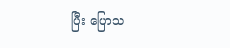ပြီး ပြောသ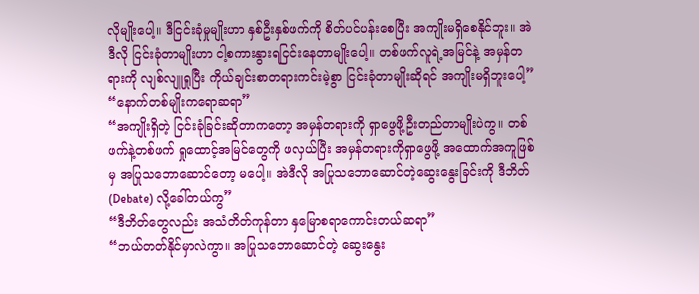လိုမျိုးပေါ့။ ဒီငြင်းခုံမှုမျိုးဟာ နှစ်ဦးနှစ်ဖက်ကို စိတ်ပင်ပန်းစေပြီး အကျိုးမရှိစေနိုင်ဘူး။ အဲဒီလို ငြင်းခုံတာမျိုးဟာ ငါ့စကားနွားရငြင်းနေတာမျိုးပေါ့။ တစ်ဖက်လူရဲ့အမြင်နဲ့ အမှန်တရားကို လျစ်လျူရှုပြီး ကိုယ်ချင်းစာတရားကင်းမဲ့စွာ ငြင်းခုံတာမျိုးဆိုရင် အကျိုးမရှိဘူးပေါ့”
“နောက်တစ်မျိုးကရောဆရာ”
“အကျိုးရှိတဲ့ ငြင်းခုံခြင်းဆိုတာကတော့ အမှန်တရားကို ရှာဖွေဖို့ဦးတည်တာမျိုးပဲကွ။ တစ်ဖက်နဲ့တစ်ဖက် ရှုထောင့်အမြင်တွေကို ဖလှယ်ပြီး အမှန်တရားကိုရှာဖွေဖို့ အထောက်အကူဖြစ်မှ အပြုသဘောဆောင်တော့ မပေါ့။ အဲဒီလို အပြုသဘောဆောင်တဲ့ဆွေးနွေးခြင်းကို ဒီဘိတ် (Debate) လို့ခေါ်တယ်ကွ”
“ဒီဘိတ်တွေလည်း အသံတိတ်ကုန်တာ နှမြောစရာကောင်းတယ်ဆရာ”
“ဘယ်တတ်နိုင်မှာလဲကွာ။ အပြုသဘောဆောင်တဲ့ ဆွေးနွေး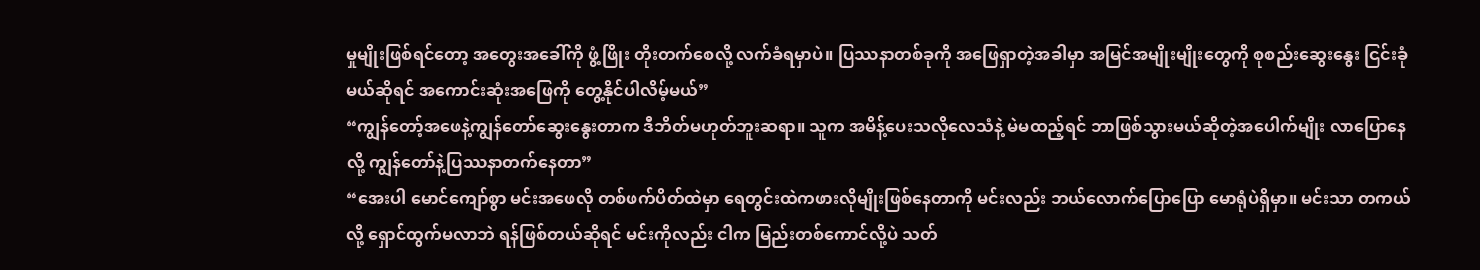မှုမျိုးဖြစ်ရင်တော့ အတွေးအခေါ်ကို ဖွံ့ဖြိုး တိုးတက်စေလို့ လက်ခံရမှာပဲ။ ပြဿနာတစ်ခုကို အဖြေရှာတဲ့အခါမှာ အမြင်အမျိုးမျိုးတွေကို စုစည်းဆွေးနွေး ငြင်းခုံမယ်ဆိုရင် အကောင်းဆုံးအဖြေကို တွေ့နိုင်ပါလိမ့်မယ်”
“ကျွန်တော့်အဖေနဲ့ကျွန်တော်ဆွေးနွေးတာက ဒီဘိတ်မဟုတ်ဘူးဆရာ။ သူက အမိန့်ပေးသလိုလေသံနဲ့ မဲမထည့်ရင် ဘာဖြစ်သွားမယ်ဆိုတဲ့အပေါက်မျိုး လာပြောနေလို့ ကျွန်တော်နဲ့ပြဿနာတက်နေတာ”
“အေးပါ မောင်ကျော်စွာ မင်းအဖေလို တစ်ဖက်ပိတ်ထဲမှာ ရေတွင်းထဲကဖားလိုမျိုးဖြစ်နေတာကို မင်းလည်း ဘယ်လောက်ပြောပြော မောရုံပဲရှိမှာ။ မင်းသာ တကယ်လို့ ရှောင်ထွက်မလာဘဲ ရန်ဖြစ်တယ်ဆိုရင် မင်းကိုလည်း ငါက မြည်းတစ်ကောင်လို့ပဲ သတ်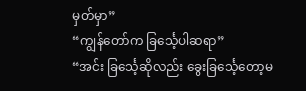မှတ်မှာ”
“ကျွန်တော်က ခြင်္သေ့ပါဆရာ”
“အင်း ခြင်္သေ့ဆိုလည်း ခွေးခြင်္သေ့တော့မ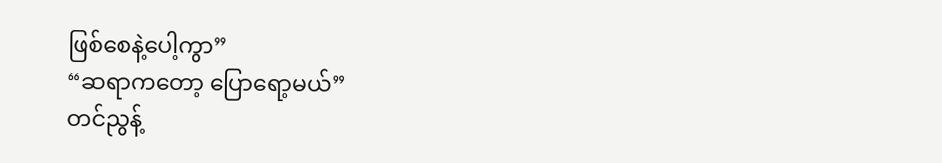ဖြစ်စေနဲ့ပေါ့ကွာ”
“ဆရာကတော့ ပြောရော့မယ်”
တင်ညွန့်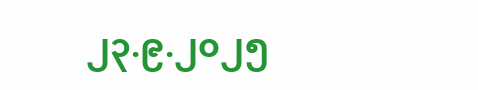၂၃.၉.၂၀၂၅